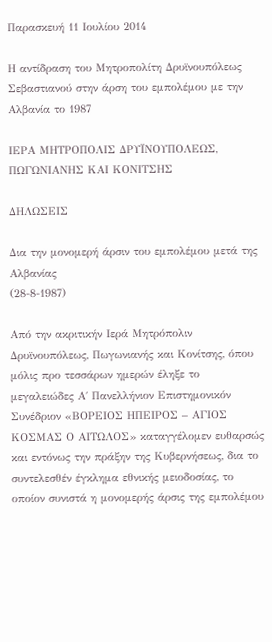Παρασκευή 11 Ιουλίου 2014

Η αντίδραση του Μητροπολίτη Δρυϊνουπόλεως Σεβαστιανού στην άρση του εμπολέμου με την Αλβανία το 1987

ΙΕΡΑ ΜΗΤΡΟΠΟΛΙΣ ΔΡΥΪΝΟΥΠΟΛΕΩΣ, ΠΩΓΩΝΙΑΝΗΣ ΚΑΙ ΚΟΝΙΤΣΗΣ

ΔΗΛΩΣΕΙΣ

Δια την μονομερή άρσιν του εμπολέμου μετά της Αλβανίας
(28-8-1987)

Από την ακριτικήν Ιερά Μητρόπολιν Δρυϊνουπόλεως, Πωγωνιανής και Κονίτσης, όπου μόλις προ τεσσάρων ημερών έληξε το μεγαλειώδες Α΄ Πανελλήνιον Επιστημονικόν Συνέδριον «ΒΟΡΕΙΟΣ ΗΠΕΙΡΟΣ – ΑΓΙΟΣ ΚΟΣΜΑΣ Ο ΑΙΤΩΛΟΣ» καταγγέλομεν ευθαρσώς και εντόνως την πράξην της Κυβερνήσεως, δια το συντελεσθέν έγκλημα εθνικής μειοδοσίας, το οποίον συνιστά η μονομερής άρσις της εμπολέμου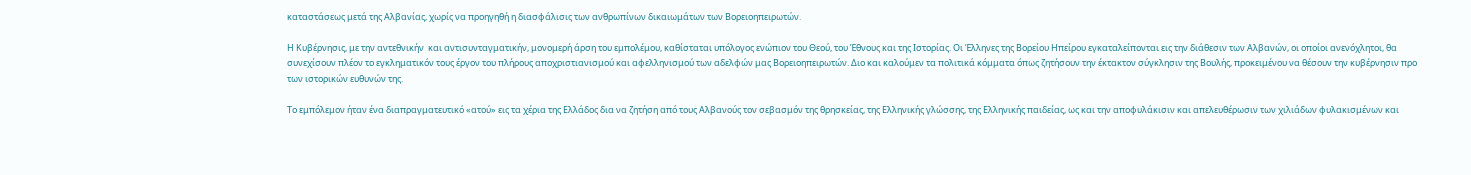καταστάσεως μετά της Αλβανίας, χωρίς να προηγηθή η διασφάλισις των ανθρωπίνων δικαιωμάτων των Βορειοηπειρωτών.

Η Κυβέρνησις, με την αντεθνικήν  και αντισυνταγματικήν, μονομερή άρση του εμπολέμου, καθίσταται υπόλογος ενώπιον του Θεού, του Έθνους και της Ιστορίας. Οι Έλληνες της Βορείου Ηπείρου εγκαταλείπονται εις την διάθεσιν των Αλβανών, οι οποίοι ανενόχλητοι, θα συνεχίσουν πλέον το εγκληματικόν τους έργον του πλήρους αποχριστιανισμού και αφελληνισμού των αδελφών μας Βορειοηπειρωτών. Διο και καλούμεν τα πολιτικά κόμματα όπως ζητήσουν την έκτακτον σύγκλησιν της Βουλής, προκειμένου να θέσουν την κυβέρνησιν προ των ιστορικών ευθυνών της.

Το εμπόλεμον ήταν ένα διαπραγματευτικό «ατού» εις τα χέρια της Ελλάδος δια να ζητήση από τους Αλβανούς τον σεβασμόν της θρησκείας, της Ελληνικής γλώσσης, της Ελληνικής παιδείας, ως και την αποφυλάκισιν και απελευθέρωσιν των χιλιάδων φυλακισμένων και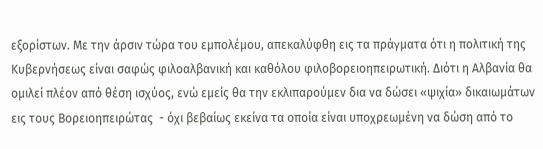εξορίστων. Με την άρσιν τώρα του εμπολέμου, απεκαλύφθη εις τα πράγματα ότι η πολιτική της Κυβερνήσεως είναι σαφώς φιλοαλβανική και καθόλου φιλοβορειοηπειρωτική. Διότι η Αλβανία θα ομιλεί πλέον από θέση ισχύος, ενώ εμείς θα την εκλιπαρούμεν δια να δώσει «ψιχία» δικαιωμάτων εις τους Βορειοηπειρώτας  - όχι βεβαίως εκείνα τα οποία είναι υποχρεωμένη να δώση από το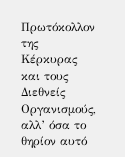Πρωτόκολλον της Κέρκυρας και τους Διεθνείς Οργανισμούς, αλλ’ όσα το θηρίον αυτό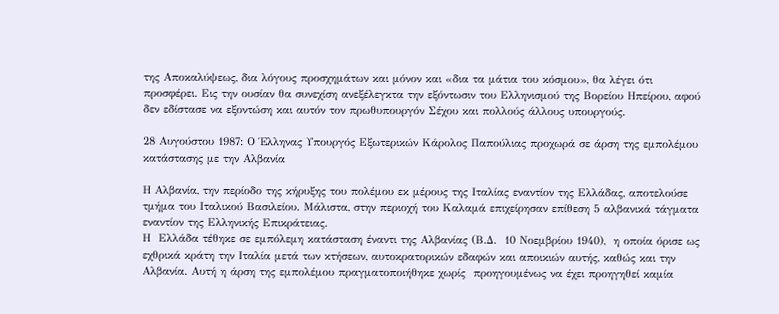της Αποκαλύψεως, δια λόγους προσχημάτων και μόνον και «δια τα μάτια του κόσμου», θα λέγει ότι προσφέρει. Εις την ουσίαν θα συνεχίση ανεξέλεγκτα την εξόντωσιν του Ελληνισμού της Βορείου Ηπείρου, αφού δεν εδίστασε να εξοντώση και αυτόν τον πρωθυπουργόν Σέχου και πολλούς άλλους υπουργούς.

28 Αυγούστου 1987: Ο Έλληνας Υπουργός Εξωτερικών Κάρολος Παπούλιας προχωρά σε άρση της εμπολέμου κατάστασης με την Αλβανία

Η Αλβανία, την περίοδο της κήρυξης του πολέμου εκ μέρους της Ιταλίας εναντίον της Ελλάδας, αποτελούσε τμήμα του Ιταλικού Βασιλείου. Μάλιστα, στην περιοχή του Καλαμά επιχείρησαν επίθεση 5 αλβανικά τάγματα εναντίον της Ελληνικής Επικράτειας.
Η  Ελλάδα τέθηκε σε εμπόλεμη κατάσταση έναντι της Αλβανίας (Β.Δ.  10 Νοεμβρίου 1940),  η οποία όρισε ως εχθρικά κράτη την Ιταλία μετά των κτήσεων, αυτοκρατορικών εδαφών και αποικιών αυτής, καθώς και την Αλβανία. Αυτή η άρση της εμπολέμου πραγματοποιήθηκε χωρίς  προηγουμένως να έχει προηγηθεί καμία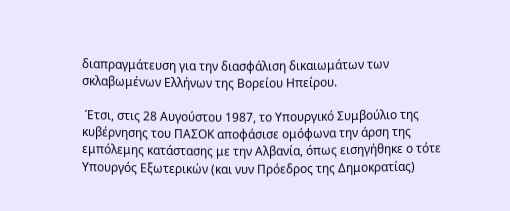διαπραγμάτευση για την διασφάλιση δικαιωμάτων των σκλαβωμένων Ελλήνων της Βορείου Ηπείρου.

 Έτσι, στις 28 Αυγούστου 1987, το Υπουργικό Συμβούλιο της κυβέρνησης του ΠΑΣΟΚ αποφάσισε ομόφωνα την άρση της εμπόλεμης κατάστασης με την Αλβανία, όπως εισηγήθηκε ο τότε Υπουργός Εξωτερικών (και νυν Πρόεδρος της Δημοκρατίας)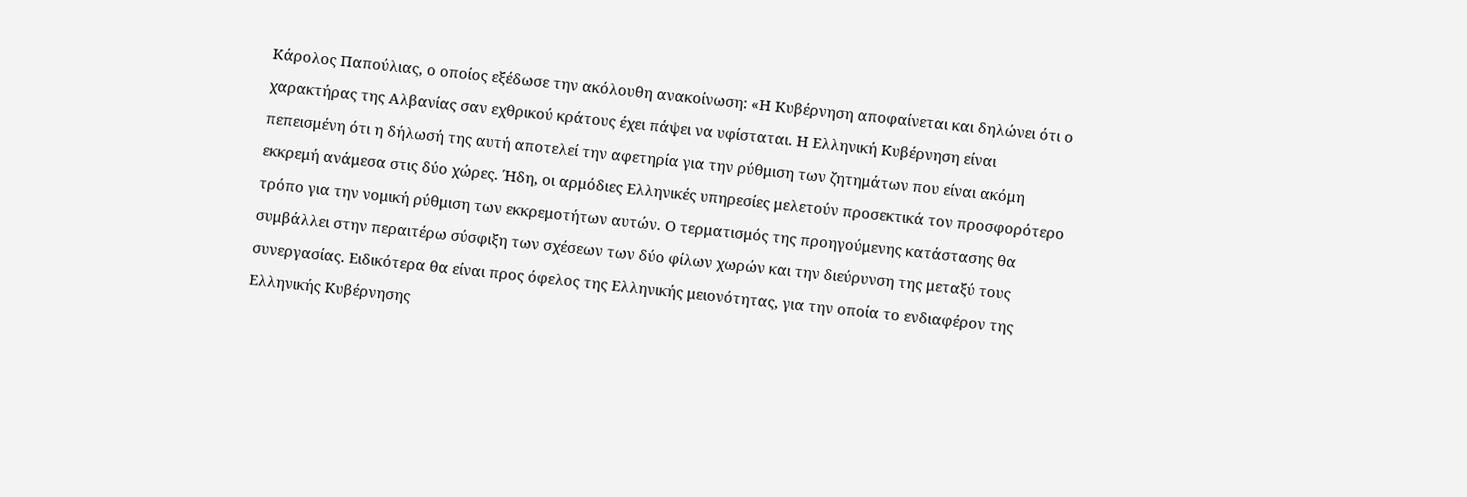Κάρολος Παπούλιας, ο οποίος εξέδωσε την ακόλουθη ανακοίνωση: «Η Κυβέρνηση αποφαίνεται και δηλώνει ότι ο χαρακτήρας της Αλβανίας σαν εχθρικού κράτους έχει πάψει να υφίσταται. Η Ελληνική Κυβέρνηση είναι πεπεισμένη ότι η δήλωσή της αυτή αποτελεί την αφετηρία για την ρύθμιση των ζητημάτων που είναι ακόμη εκκρεμή ανάμεσα στις δύο χώρες. Ήδη, οι αρμόδιες Ελληνικές υπηρεσίες μελετούν προσεκτικά τον προσφορότερο τρόπο για την νομική ρύθμιση των εκκρεμοτήτων αυτών. Ο τερματισμός της προηγούμενης κατάστασης θα συμβάλλει στην περαιτέρω σύσφιξη των σχέσεων των δύο φίλων χωρών και την διεύρυνση της μεταξύ τους συνεργασίας. Ειδικότερα θα είναι προς όφελος της Ελληνικής μειονότητας, για την οποία το ενδιαφέρον της Ελληνικής Κυβέρνησης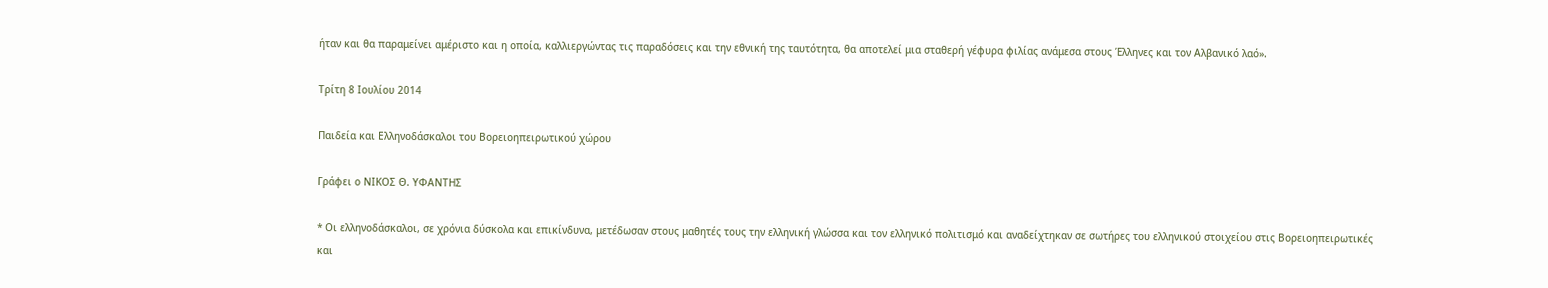ήταν και θα παραμείνει αμέριστο και η οποία, καλλιεργώντας τις παραδόσεις και την εθνική της ταυτότητα, θα αποτελεί μια σταθερή γέφυρα φιλίας ανάμεσα στους Έλληνες και τον Αλβανικό λαό».

Τρίτη 8 Ιουλίου 2014

Παιδεία και Ελληνοδάσκαλοι του Βορειοηπειρωτικού χώρου

Γράφει ο ΝΙΚΟΣ Θ. ΥΦΑΝΤΗΣ

* Οι ελληνοδάσκαλοι, σε χρόνια δύσκολα και επικίνδυνα, μετέδωσαν στους μαθητές τους την ελληνική γλώσσα και τον ελληνικό πολιτισμό και αναδείχτηκαν σε σωτήρες του ελληνικού στοιχείου στις Βορειοηπειρωτικές και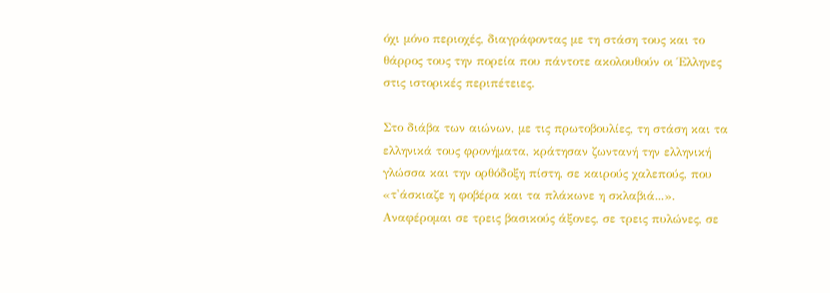όχι μόνο περιοχές, διαγράφοντας με τη στάση τους και το θάρρος τους την πορεία που πάντοτε ακολουθούν οι Έλληνες στις ιστορικές περιπέτειες.

Στο διάβα των αιώνων, με τις πρωτοβουλίες, τη στάση και τα ελληνικά τους φρονήματα, κράτησαν ζωντανή την ελληνική γλώσσα και την ορθόδοξη πίστη, σε καιρούς χαλεπούς, που «τ'άσκιαζε η φοβέρα και τα πλάκωνε η σκλαβιά...». Αναφέρομαι σε τρεις βασικούς άξονες, σε τρεις πυλώνες, σε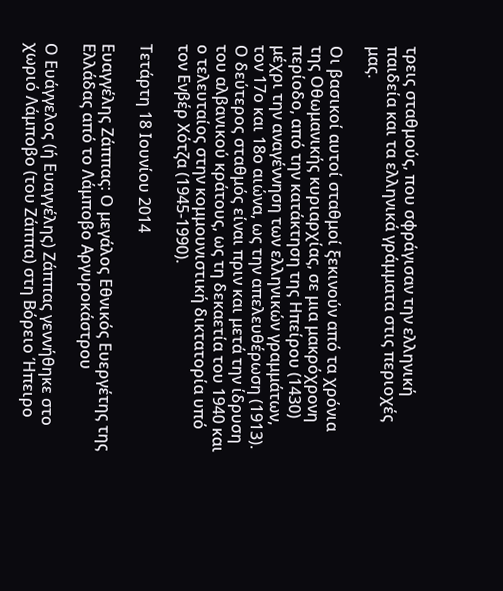τρεις σταθμούς, που σφράγισαν την ελληνική παιδεία και τα ελληνικά γράμματα στις περιοχές μας.

Οι βασικοί αυτοί σταθμοί ξεκινούν από τα χρόνια της Οθωμανικής κυριαρχίας, σε μια μακρόχρονη περίοδο, από την κατάκτηση της Ηπείρου (1430) μέχρι την αναγέννηση των ελληνικών γραμμάτων, τον 17ο και 18ο αιώνα, ως την απελευθέρωση (1913). Ο δεύτερος σταθμός είναι πριν και μετά την ίδρυση του αλβανικού κράτους, ως τη δεκαετία του 1940 και ο τελευταίος στην κομμουνιστική δικτατορία υπό τον Ενβέρ Χότζα (1945-1990).

Τετάρτη 18 Ιουνίου 2014

Ευαγγέλης Ζάππας: Ο μεγάλος Εθνικός Ευεργέτης της Ελλάδας από το Λάμποβο Αργυροκάστρου

Ο Ευάγγελος (ή Ευαγγέλης) Ζάππας γεννήθηκε στο χωριό Λάμποβο (του Ζάππα) στη Βόρειο Ήπειρο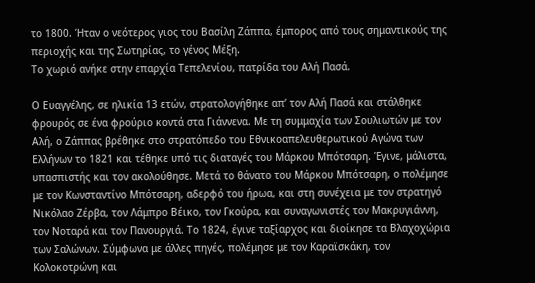το 1800. Ήταν ο νεότερος γιος του Βασίλη Ζάππα, έμπορος από τους σημαντικούς της περιοχής και της Σωτηρίας, το γένος Μέξη.
Το χωριό ανήκε στην επαρχία Τεπελενίου, πατρίδα του Αλή Πασά.

Ο Ευαγγέλης, σε ηλικία 13 ετών, στρατολογήθηκε απ’ τον Αλή Πασά και στάλθηκε φρουρός σε ένα φρούριο κοντά στα Γιάννενα. Με τη συμμαχία των Σουλιωτών με τον Αλή, ο Ζάππας βρέθηκε στο στρατόπεδο του Εθνικοαπελευθερωτικού Αγώνα των Ελλήνων το 1821 και τέθηκε υπό τις διαταγές του Μάρκου Μπότσαρη. Έγινε, μάλιστα, υπασπιστής και τον ακολούθησε. Μετά το θάνατο του Μάρκου Μπότσαρη, ο πολέμησε με τον Κωνσταντίνο Μπότσαρη, αδερφό του ήρωα, και στη συνέχεια με τον στρατηγό Νικόλαο Ζέρβα, τον Λάμπρο Βέικο, τον Γκούρα, και συναγωνιστές τον Μακρυγιάννη, τον Νοταρά και τον Πανουργιά. Το 1824, έγινε ταξίαρχος και διοίκησε τα Βλαχοχώρια των Σαλώνων. Σύμφωνα με άλλες πηγές, πολέμησε με τον Καραϊσκάκη, τον Κολοκοτρώνη και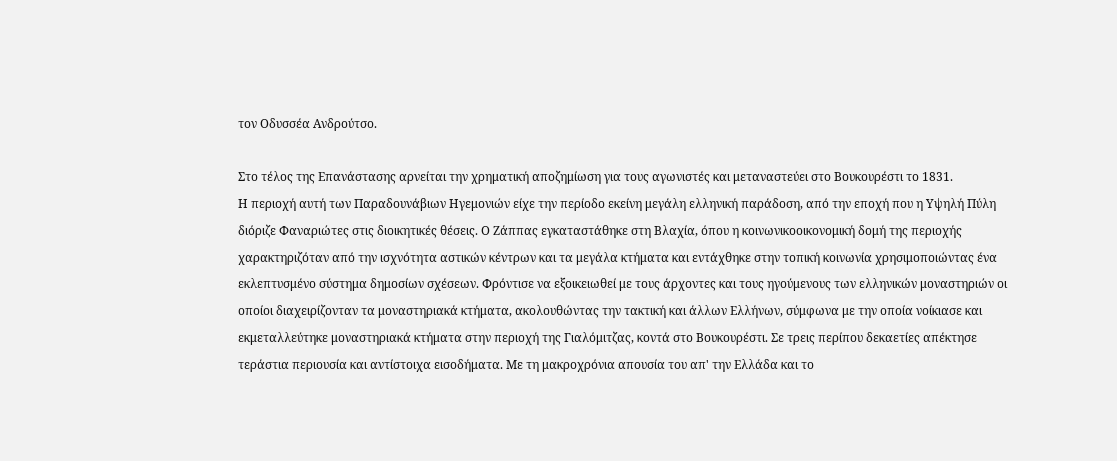τον Οδυσσέα Ανδρούτσο.

Στο τέλος της Επανάστασης αρνείται την χρηματική αποζημίωση για τους αγωνιστές και μεταναστεύει στο Βουκουρέστι το 1831.
Η περιοχή αυτή των Παραδουνάβιων Ηγεμονιών είχε την περίοδο εκείνη μεγάλη ελληνική παράδοση, από την εποχή που η Υψηλή Πύλη διόριζε Φαναριώτες στις διοικητικές θέσεις. Ο Ζάππας εγκαταστάθηκε στη Βλαχία, όπου η κοινωνικοοικονομική δομή της περιοχής χαρακτηριζόταν από την ισχνότητα αστικών κέντρων και τα μεγάλα κτήματα και εντάχθηκε στην τοπική κοινωνία χρησιμοποιώντας ένα εκλεπτυσμένο σύστημα δημοσίων σχέσεων. Φρόντισε να εξοικειωθεί με τους άρχοντες και τους ηγούμενους των ελληνικών μοναστηριών οι οποίοι διαχειρίζονταν τα μοναστηριακά κτήματα, ακολουθώντας την τακτική και άλλων Ελλήνων, σύμφωνα με την οποία νοίκιασε και εκμεταλλεύτηκε μοναστηριακά κτήματα στην περιοχή της Γιαλόμιτζας, κοντά στο Βουκουρέστι. Σε τρεις περίπου δεκαετίες απέκτησε τεράστια περιουσία και αντίστοιχα εισοδήματα. Με τη μακροχρόνια απουσία του απ' την Ελλάδα και το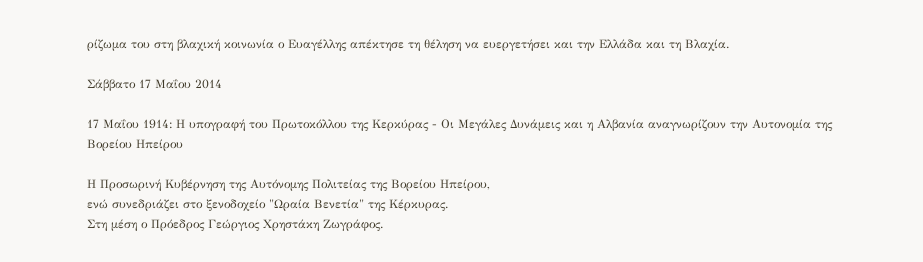ρίζωμα του στη βλαχική κοινωνία ο Ευαγέλλης απέκτησε τη θέληση να ευεργετήσει και την Ελλάδα και τη Βλαχία.

Σάββατο 17 Μαΐου 2014

17 Μαΐου 1914: Η υπογραφή του Πρωτοκόλλου της Κερκύρας - Οι Μεγάλες Δυνάμεις και η Αλβανία αναγνωρίζουν την Αυτονομία της Βορείου Ηπείρου

Η Προσωρινή Κυβέρνηση της Αυτόνομης Πολιτείας της Βορείου Ηπείρου,
ενώ συνεδριάζει στο ξενοδοχείο "Ωραία Βενετία" της Κέρκυρας.
Στη μέση ο Πρόεδρος Γεώργιος Χρηστάκη Ζωγράφος.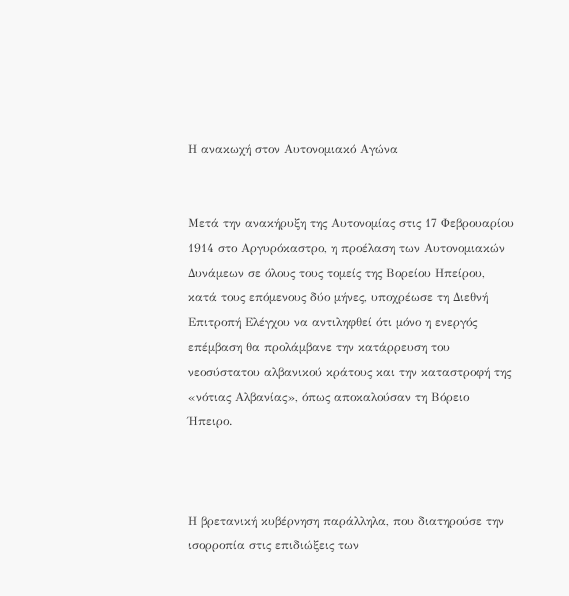Η ανακωχή στον Αυτονομιακό Αγώνα


Μετά την ανακήρυξη της Αυτονομίας στις 17 Φεβρουαρίου 1914 στο Αργυρόκαστρο, η προέλαση των Αυτονομιακών Δυνάμεων σε όλους τους τομείς της Βορείου Ηπείρου, κατά τους επόμενους δύο μήνες, υποχρέωσε τη Διεθνή Επιτροπή Ελέγχου να αντιληφθεί ότι μόνο η ενεργός επέμβαση θα προλάμβανε την κατάρρευση του νεοσύστατου αλβανικού κράτους και την καταστροφή της «νότιας Αλβανίας», όπως αποκαλούσαν τη Βόρειο Ήπειρο.



Η βρετανική κυβέρνηση παράλληλα, που διατηρούσε την ισορροπία στις επιδιώξεις των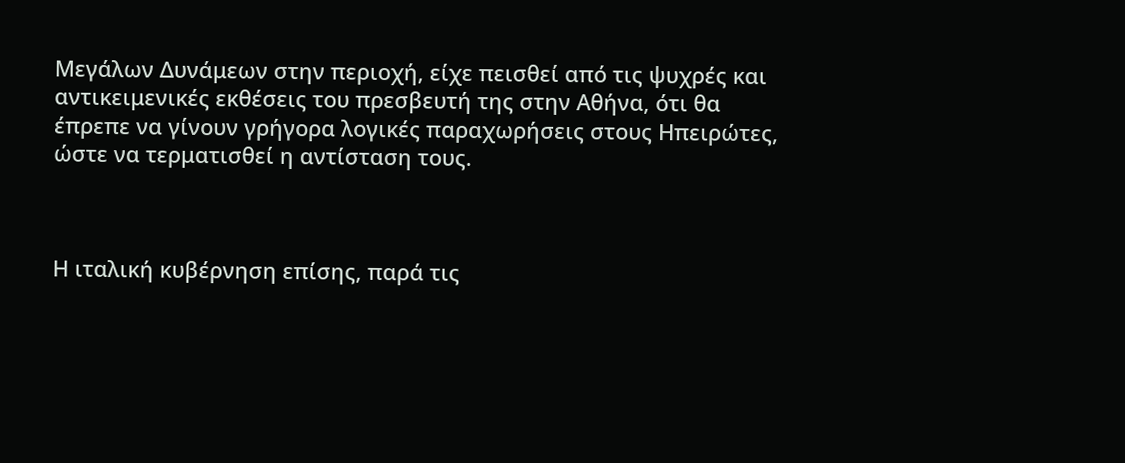Μεγάλων Δυνάμεων στην περιοχή, είχε πεισθεί από τις ψυχρές και αντικειμενικές εκθέσεις του πρεσβευτή της στην Αθήνα, ότι θα έπρεπε να γίνουν γρήγορα λογικές παραχωρήσεις στους Ηπειρώτες, ώστε να τερματισθεί η αντίσταση τους.



Η ιταλική κυβέρνηση επίσης, παρά τις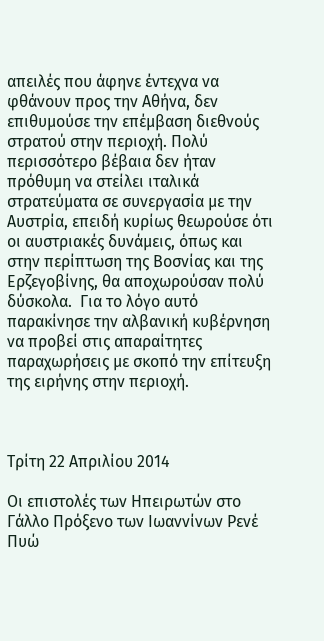απειλές που άφηνε έντεχνα να φθάνουν προς την Αθήνα, δεν επιθυμούσε την επέμβαση διεθνούς στρατού στην περιοχή. Πολύ περισσότερο βέβαια δεν ήταν πρόθυμη να στείλει ιταλικά στρατεύματα σε συνεργασία με την Αυστρία, επειδή κυρίως θεωρούσε ότι οι αυστριακές δυνάμεις, όπως και στην περίπτωση της Βοσνίας και της Ερζεγοβίνης, θα αποχωρούσαν πολύ δύσκολα.  Για το λόγο αυτό παρακίνησε την αλβανική κυβέρνηση να προβεί στις απαραίτητες παραχωρήσεις με σκοπό την επίτευξη της ειρήνης στην περιοχή.



Τρίτη 22 Απριλίου 2014

Οι επιστολές των Ηπειρωτών στο Γάλλο Πρόξενο των Ιωαννίνων Ρενέ Πυώ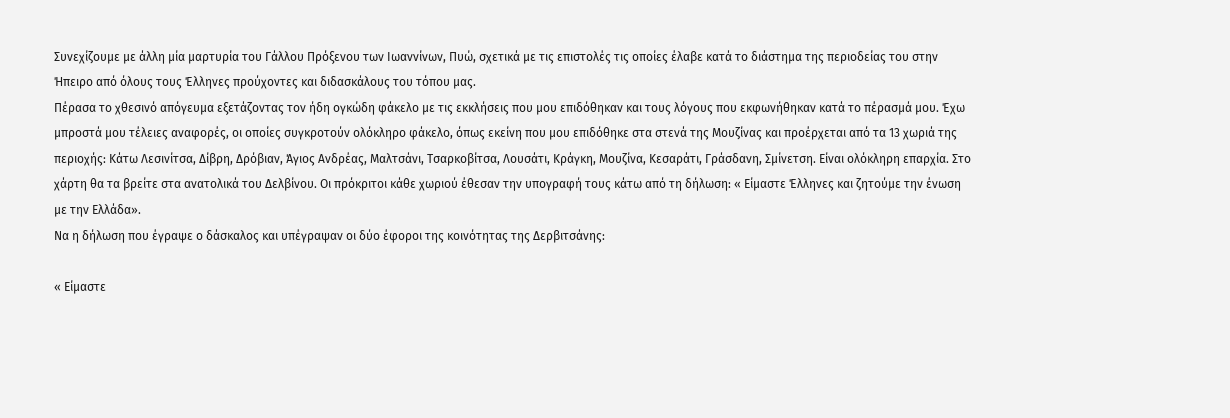Συνεχίζουμε με άλλη μία μαρτυρία του Γάλλου Πρόξενου των Ιωαννίνων, Πυώ, σχετικά με τις επιστολές τις οποίες έλαβε κατά το διάστημα της περιοδείας του στην Ήπειρο από όλους τους Έλληνες προύχοντες και διδασκάλους του τόπου μας.
Πέρασα το χθεσινό απόγευμα εξετάζοντας τον ήδη ογκώδη φάκελο με τις εκκλήσεις που μου επιδόθηκαν και τους λόγους που εκφωνήθηκαν κατά το πέρασμά μου. Έχω μπροστά μου τέλειες αναφορές, οι οποίες συγκροτούν ολόκληρο φάκελο, όπως εκείνη που μου επιδόθηκε στα στενά της Μουζίνας και προέρχεται από τα 13 χωριά της περιοχής: Κάτω Λεσινίτσα, Δίβρη, Δρόβιαν, Άγιος Ανδρέας, Μαλτσάνι, Τσαρκοβίτσα, Λουσάτι, Κράγκη, Μουζίνα, Κεσαράτι, Γράσδανη, Σμίνετση. Είναι ολόκληρη επαρχία. Στο χάρτη θα τα βρείτε στα ανατολικά του Δελβίνου. Οι πρόκριτοι κάθε χωριού έθεσαν την υπογραφή τους κάτω από τη δήλωση: « Είμαστε Έλληνες και ζητούμε την ένωση με την Ελλάδα».
Να η δήλωση που έγραψε ο δάσκαλος και υπέγραψαν οι δύο έφοροι της κοινότητας της Δερβιτσάνης:

« Είμαστε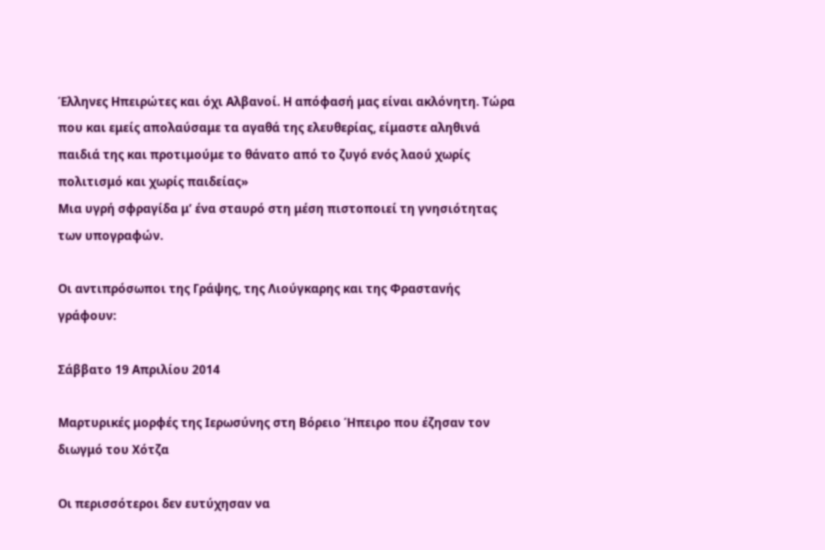Έλληνες Ηπειρώτες και όχι Αλβανοί. Η απόφασή μας είναι ακλόνητη. Τώρα που και εμείς απολαύσαμε τα αγαθά της ελευθερίας, είμαστε αληθινά παιδιά της και προτιμούμε το θάνατο από το ζυγό ενός λαού χωρίς πολιτισμό και χωρίς παιδείας»
Μια υγρή σφραγίδα μ’ ένα σταυρό στη μέση πιστοποιεί τη γνησιότητας των υπογραφών.

Οι αντιπρόσωποι της Γράψης, της Λιούγκαρης και της Φραστανής γράφουν:

Σάββατο 19 Απριλίου 2014

Μαρτυρικές μορφές της Ιερωσύνης στη Βόρειο Ήπειρο που έζησαν τον διωγμό του Χότζα

Οι περισσότεροι δεν ευτύχησαν να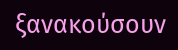ξανακούσουν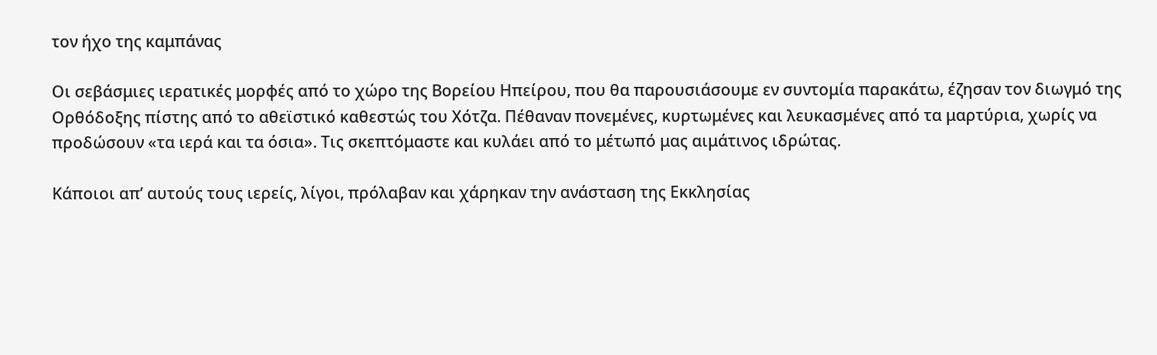τον ήχο της καμπάνας

Οι σεβάσμιες ιερατικές μορφές από το χώρο της Βορείου Ηπείρου, που θα παρουσιάσουμε εν συντομία παρακάτω, έζησαν τoν διωγμό της Ορθόδοξης πίστης από το αθεϊστικό καθεστώς του Χότζα. Πέθαναν πονεμένες, κυρτωμένες και λευκασμένες από τα μαρτύρια, χωρίς να προδώσουν «τα ιερά και τα όσια». Τις σκεπτόμαστε και κυλάει από το μέτωπό μας αιμάτινος ιδρώτας.

Κάποιοι απ’ αυτούς τους ιερείς, λίγοι, πρόλαβαν και χάρηκαν την ανάσταση της Εκκλησίας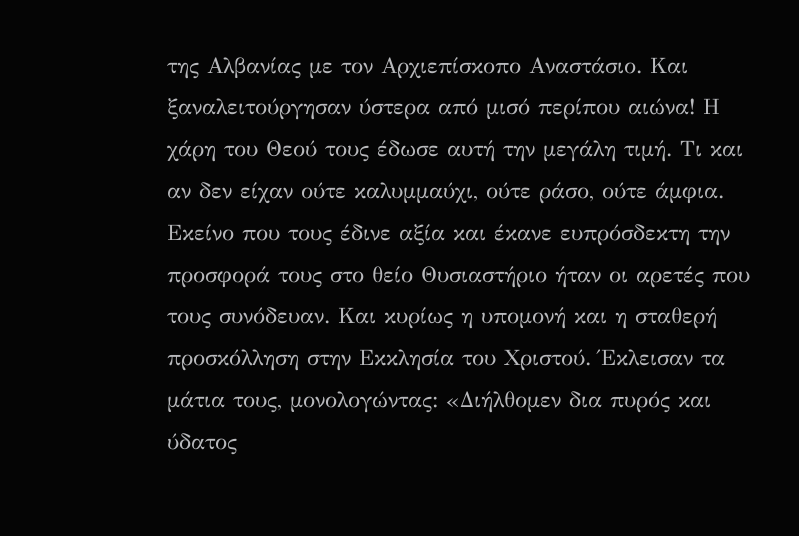της Αλβανίας με τον Αρχιεπίσκοπο Αναστάσιο. Και ξαναλειτούργησαν ύστερα από μισό περίπου αιώνα! Η χάρη του Θεού τους έδωσε αυτή την μεγάλη τιμή. Τι και αν δεν είχαν ούτε καλυμμαύχι, ούτε ράσο, ούτε άμφια. Εκείνο που τους έδινε αξία και έκανε ευπρόσδεκτη την προσφορά τους στο θείο Θυσιαστήριο ήταν οι αρετές που τους συνόδευαν. Και κυρίως η υπομονή και η σταθερή προσκόλληση στην Εκκλησία του Χριστού. Έκλεισαν τα μάτια τους, μονολογώντας: «Διήλθομεν δια πυρός και ύδατος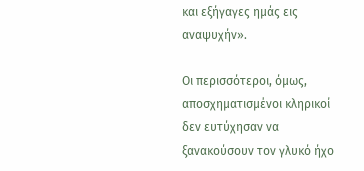και εξήγαγες ημάς εις αναψυχήν».

Οι περισσότεροι, όμως, αποσχηματισμένοι κληρικοί δεν ευτύχησαν να ξανακούσουν τον γλυκό ήχο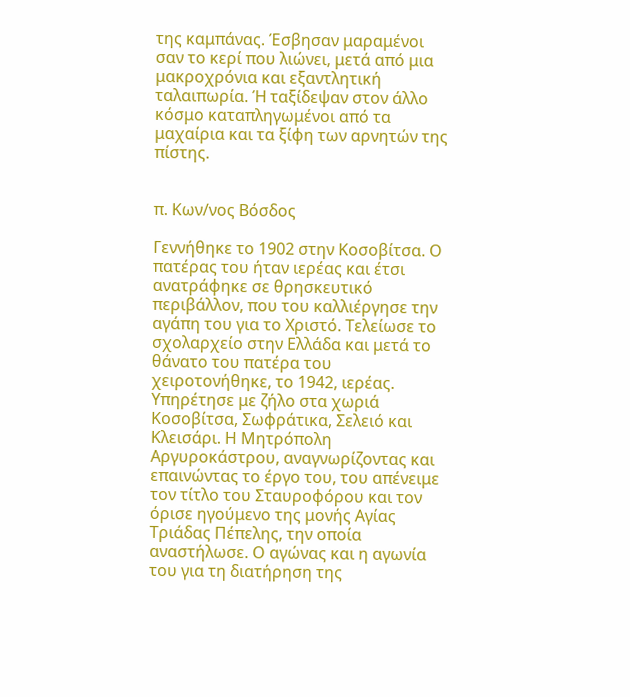της καμπάνας. Έσβησαν μαραμένοι σαν το κερί που λιώνει, μετά από μια μακροχρόνια και εξαντλητική ταλαιπωρία. Ή ταξίδεψαν στον άλλο κόσμο καταπληγωμένοι από τα μαχαίρια και τα ξίφη των αρνητών της πίστης.


π. Κων/νος Βόσδος

Γεννήθηκε το 1902 στην Κοσοβίτσα. Ο πατέρας του ήταν ιερέας και έτσι ανατράφηκε σε θρησκευτικό περιβάλλον, που του καλλιέργησε την αγάπη του για το Χριστό. Τελείωσε το σχολαρχείο στην Ελλάδα και μετά το θάνατο του πατέρα του χειροτονήθηκε, το 1942, ιερέας. Υπηρέτησε με ζήλο στα χωριά Κοσοβίτσα, Σωφράτικα, Σελειό και Κλεισάρι. Η Μητρόπολη Αργυροκάστρου, αναγνωρίζοντας και επαινώντας το έργο του, του απένειμε τον τίτλο του Σταυροφόρου και τον όρισε ηγούμενο της μονής Αγίας Τριάδας Πέπελης, την οποία αναστήλωσε. Ο αγώνας και η αγωνία του για τη διατήρηση της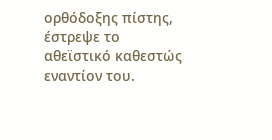ορθόδοξης πίστης, έστρεψε το αθεϊστικό καθεστώς εναντίον του.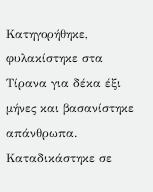Κατηγορήθηκε, φυλακίστηκε στα Τίρανα για δέκα έξι μήνες και βασανίστηκε απάνθρωπα. Καταδικάστηκε σε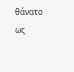θάνατο ως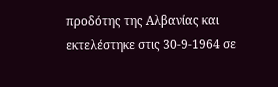προδότης της Αλβανίας και εκτελέστηκε στις 30-9-1964 σε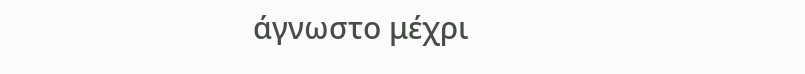άγνωστο μέχρι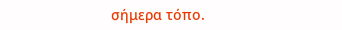σήμερα τόπο.